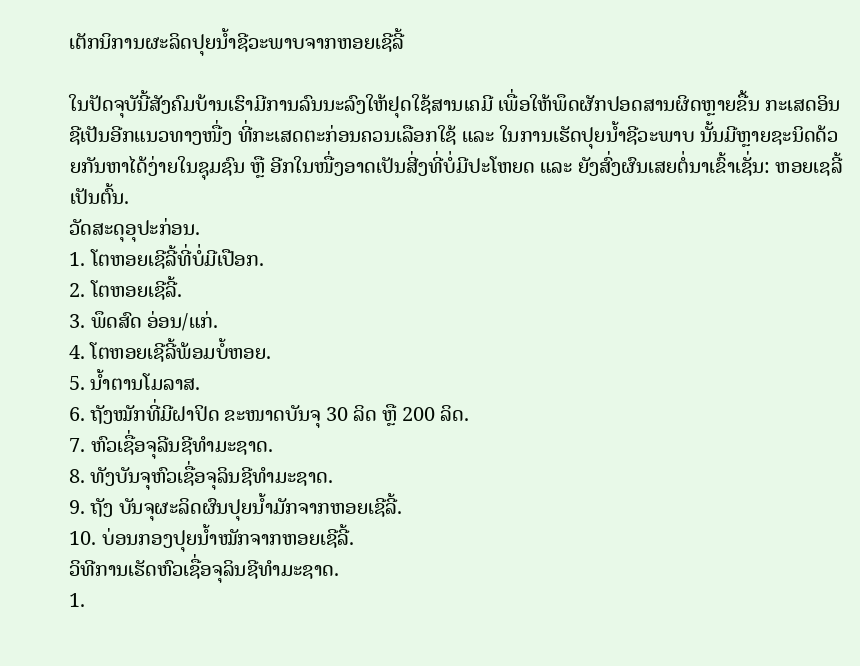ເຕັກນິການຜະລິດປຸຍນ້ຳຊີວະພາບຈາກຫອຍເຊີລີ້

ໃນປັດຈຸບັນີ້ສັງຄົມບ້ານເຮົາມີການລົນນະລົງໃຫ້ຢຸດໃຊ້ສານເຄມີ ເພື່ອໃຫ້ພຶດຜັກປອດສານຜິດຫຼາຍຂື້ນ ກະເສດອິນຊີເປັນອີກແນວທາງໜື່ງ ທີ່ກະເສດຕະກ່ອນຄວນເລືອກໃຊ້ ແລະ ໃນການເຮັດປຸຍນ້ຳຊີວະພາບ ນັ້ນມີຫຼາຍຊະນິດດ້ວຍກັນຫາໄດ້ງ່າຍໃນຊຸມຊົນ ຫຼື ອີກໃນໜື່ງອາດເປັນສີ່ງທີ່ບໍ່ມີປະໂຫຍດ ແລະ ຍັງສົ່ງຜົນເສຍຕໍ່ນາເຂົ້າເຊັ່ນ: ຫອຍເຊລີ້ເປັນຕົ້ນ.
ວັດສະດຸອຸປະກ່ອນ.
1. ໂຕຫອຍເຊີລີ້ທີ່ບໍ່ມີເປືອກ.
2. ໂຕຫອຍເຊີລີ້.
3. ພຶດສົດ ອ່ອນ/ແກ່.
4. ໂຕຫອຍເຊີລີ້ພ້ອມບໍ້ຫອຍ.
5. ນ້ຳຕານໂມລາສ.
6. ຖັງໝັກທີ່ມີຝາປິດ ຂະໜາດບັນຈຸ 30 ລິດ ຫຼື 200 ລິດ.
7. ຫົວເຊື່ອຈຸລີນຊີທຳມະຊາດ.
8. ທັງບັນຈຸຫົວເຊື່ອຈຸລິນຊີທຳມະຊາດ.
9. ຖັງ ບັນຈຸຜະລິດຜົນປຸຍນ້ຳມັກຈາກຫອຍເຊີລີ້.
10. ບ່ອນກອງປຸຍນ້ຳໝັກຈາກຫອຍເຊີລີ້.
ວິທີການເຮັດຫົວເຊື່ອຈຸລິນຊີທຳມະຊາດ.
1.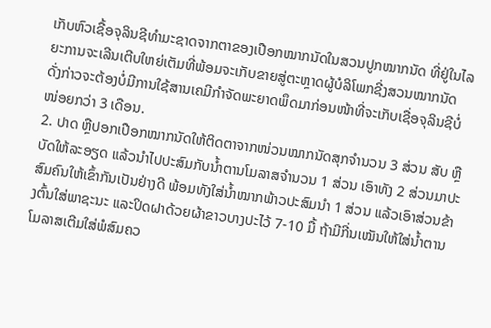ເກັບຫົວເຊື້ອຈຸລິນຊີທຳມະຊາດຈາກຕາຂອງເປືອກໝາກນັດໃນສວນປູກໝາກນັດ ທີ່ຢູ່ໃນໄລຍະການຈະເລີນເຕີບໃຫຍ່ເຕັມທີ່ພ້ອມຈະເກັບຂາຍສູ່ຕະຫຼາດຜູ້ບໍລິໂພກຊີ່ງສວນໝາກນັດ ດັ່ງກ່າວຈະຕ້ອງບໍ່ມີການໃຊ້ສານເຄມີກຳຈັດພະຍາດພຶດມາກ່ອນໜ້າທີ່ຈະເກັບເຊື່ອຈຸລິນຊີບໍ່ໜ່ອຍກວ່າ 3 ເດືອນ.
2. ປາດ ຫຼືປອກເປືອກໝາກນັດໃຫ້ຕິດຕາຈາກໜ່ວນໝາກນັດສຸກຈຳນວນ 3 ສ່ວນ ສັບ ຫຼືບັດໃຫ້ລະອຽດ ແລ້ວນຳໄປປະສົມກັບນ້ຳຕານໂມລາສຈຳນວນ 1 ສ່ວນ ເອົາທັງ 2 ສ່ວນມາປະສົມຄົນໃຫ້ເຂົ້າກັນເປັນຢ່າງດີ ພ້ອມທັງໃສ່ນ້ຳໝາກພ້າວປະສົມນຳ 1 ສ່ວນ ແລ້ວເອົາສ່ວນຂ້າງຕົ້ນໃສ່ພາຊະນະ ແລະປິດຝາດ້ວຍຜ້າຂາວບາງປະໄວ້ 7-10 ມື້ ຖ້າມີກີ່ນເໝັນໃຫ້ໃສ່ນໍ້າຕານໂມລາສເຕີມໃສ່ພໍສົມຄວ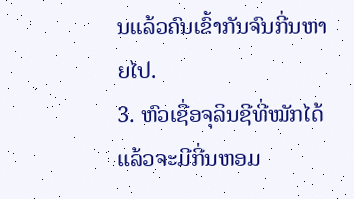ນແລ້ວຄົນເຂົ້າກັນຈົນກີ່ນຫາຍໄປ.
3. ຫົວເຊື່ອຈຸລິນຊີທີ່ໝັກໄດ້ແລ້ວຈະມີກີ່ນຫອມ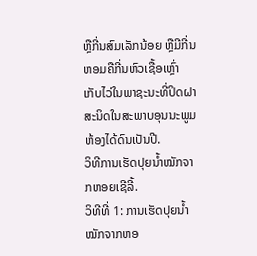ຫຼືກີ່ນສົມເລັກນ້ອຍ ຫຼືມີກີ່ນຫອມຄືກີ່ນຫົວເຊື້ອເຫຼົ່າ ເກັບໄວ່ໃນພາຊະນະທີ່ປິດຝາສະນິດໃນສະພາບອຸນນະພູມຫ້ອງໄດ້ດົນເປັນປີ.
ວິທີການເຮັດປຸຍນ້ຳໝັກຈາກຫອຍເຊີລີ້.
ວິທີທີ່ 1: ການເຮັດປຸຍນ້ຳໝັກຈາກຫອ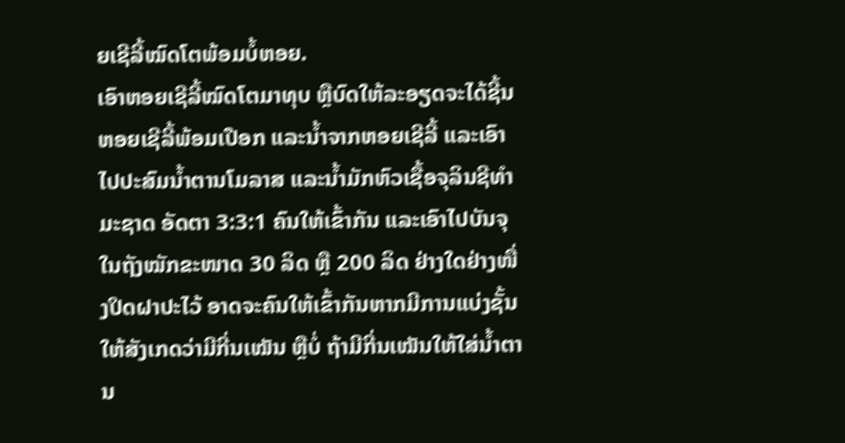ຍເຊີລີ້ໝົດໂຕພ້ອມບໍ້ຫອຍ.
ເອົາຫອຍເຊີລີ້ໝົດໂຕມາທຸບ ຫຼືບົດໃຫ້ລະອຽດຈະໄດ້ຊີ້ນຫອຍເຊີລີ້ພ້ອມເປືອກ ແລະນໍ້າຈາກຫອຍເຊີລີ້ ແລະເອົາໄປປະສົມນ້ຳຕານໂມລາສ ແລະນ້ຳມັກຫົວເຊື້ອຈຸລິນຊີທຳມະຊາດ ອັດຕາ 3:3:1 ຄົນໃຫ້ເຂົ້າກັນ ແລະເອົາໄປບັນຈຸໃນຖັງໝັກຂະໜາດ 30 ລິດ ຫຼື 200 ລິດ ຢ່າງໃດຢ່າງໜື່ງປິດຝາປະໄວ້ ອາດຈະຄົນໃຫ້ເຂົ້າກັນຫາກມີການແບ່ງຊັ້ນ ໃຫ້ສັງເກດວ່າມີກີ່ນເໝັນ ຫຼືບໍ່ ຖ້າມີກີ່ນເໝັນໃຫ້ໃສ່ນ້ຳຕານ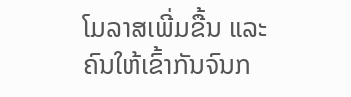ໂມລາສເພີ່ມຂື້ນ ແລະຄົນໃຫ້ເຂົ້າກັນຈົນກ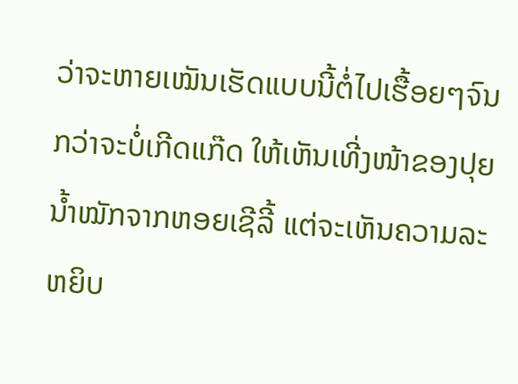ວ່າຈະຫາຍເໝັນເຮັດແບບນີ້ຕໍ່ໄປເຮື້ອຍໆຈົນກວ່າຈະບໍ່ເກີດແກ໊ດ ໃຫ້ເຫັນເທີ່ງໜ້າຂອງປຸຍນ້ຳໝັກຈາກຫອຍເຊີລີ້ ແຕ່ຈະເຫັນຄວາມລະຫຍິບ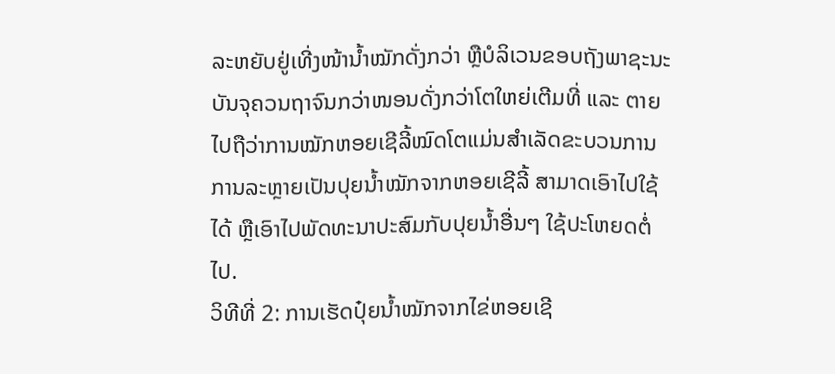ລະຫຍັບຢູ່ເທີ່ງໜ້ານ້ຳໝັກດັ່ງກວ່າ ຫຼືບໍລິເວນຂອບຖັງພາຊະນະບັນຈຸຄວນຖາຈົນກວ່າໜອນດັ່ງກວ່າໂຕໃຫຍ່ເຕີມທີ່ ແລະ ຕາຍໄປຖືວ່າການໝັກຫອຍເຊີລີ້ໝົດໂຕແມ່ນສຳເລັດຂະບວນການການລະຫຼາຍເປັນປຸຍນ້ຳໝັກຈາກຫອຍເຊີລີ້ ສາມາດເອົາໄປໃຊ້ໄດ້ ຫຼືເອົາໄປພັດທະນາປະສົມກັບປຸຍນ້ຳອື່ນໆ ໃຊ້ປະໂຫຍດຕໍ່ໄປ.
ວິທີທີ່ 2: ການເຮັດປຸ໋ຍນ້ຳໝັກຈາກໄຂ່ຫອຍເຊີ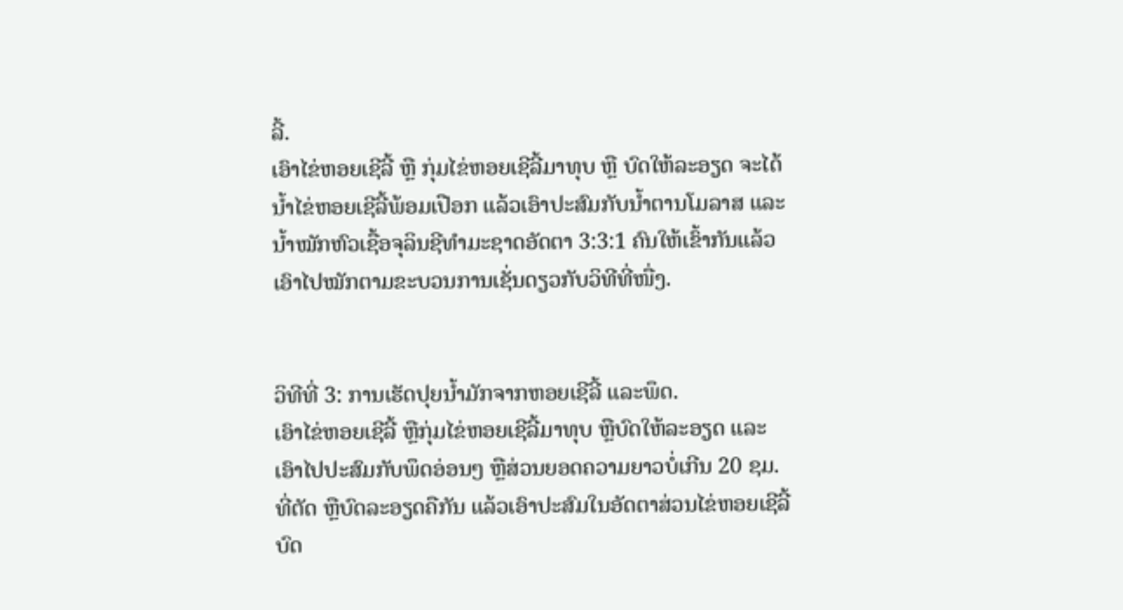ລີ້.
ເອົາໄຂ່ຫອຍເຊີລີ້ ຫຼື ກຸ່ມໄຂ່ຫອຍເຊີລີ້ມາທຸບ ຫຼື ບົດໃຫ້ລະອຽດ ຈະໄດ້ນໍ້າໄຂ່ຫອຍເຊີລີ້ພ້ອມເປືອກ ແລ້ວເອົາປະສົມກັບນໍ້າຕານໂມລາສ ແລະ ນ້ຳໝັກຫົວເຊື້ອຈຸລິນຊີທຳມະຊາດອັດຕາ 3:3:1 ຄົນໃຫ້ເຂົ້າກັນແລ້ວເອົາໄປໝັກຕາມຂະບວນການເຊັ່ນດຽວກັບວິທີທີ່ໜື່ງ.


ວິທີທີ່ 3: ການເຮັດປຸຍນ້ຳມັກຈາກຫອຍເຊີລີ້ ແລະພຶດ.
ເອົາໄຂ່ຫອຍເຊີລີ້ ຫຼືກຸ່ມໄຂ່ຫອຍເຊີລີ້ມາທຸບ ຫຼືບົດໃຫ້ລະອຽດ ແລະເອົາໄປປະສົມກັບພຶດອ່ອນໆ ຫຼືສ່ວນຍອດຄວາມຍາວບໍ່ເກີນ 20 ຊມ. ທີ່ຕັດ ຫຼືບົດລະອຽດຄືກັນ ແລ້ວເອົາປະສົມໃນອັດຕາສ່ວນໄຂ່ຫອຍເຊີລີ້ບົດ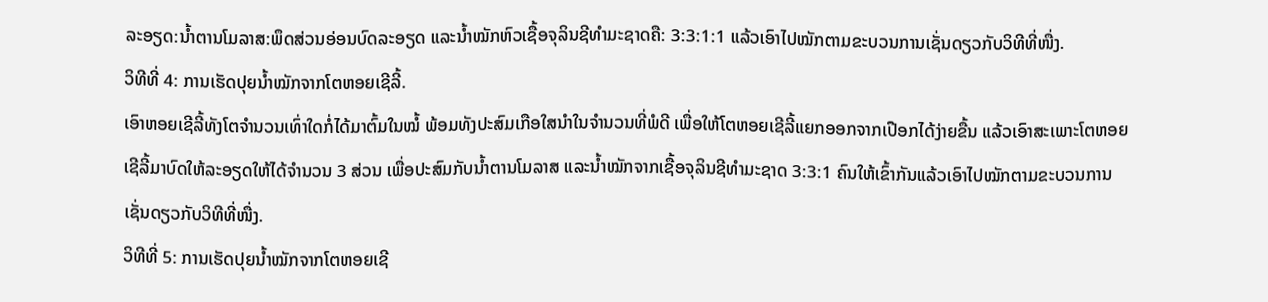ລະອຽດ:ນ້ຳຕານໂມລາສ:ພຶດສ່ວນອ່ອນບົດລະອຽດ ແລະນໍ້າໝັກຫົວເຊື້ອຈຸລິນຊີທຳມະຊາດຄື: 3:3:1:1 ແລ້ວເອົາໄປໝັກຕາມຂະບວນການເຊັ່ນດຽວກັບວິທີທີ່ໜື່ງ.
ວິທີທີ່ 4: ການເຮັດປຸຍນ້ຳໝັກຈາກໂຕຫອຍເຊີລີ້.
ເອົາຫອຍເຊີລີ້ທັງໂຕຈໍານວນເທົ່າໃດກໍ່ໄດ້ມາຕົ້ມໃນໝໍ້ ພ້ອມທັງປະສົມເກືອໃສນໍາໃນຈໍານວນທີ່ພໍດີ ເພື່ອໃຫ້ໂຕຫອຍເຊີລີ້ແຍກອອກຈາກເປືອກໄດ້ງ່າຍຂື້ນ ແລ້ວເອົາສະເພາະໂຕຫອຍເຊີລີ້ມາບົດໃຫ້ລະອຽດໃຫ້ໄດ້ຈຳນວນ 3 ສ່ວນ ເພື່ອປະສົມກັບນ້ຳຕານໂມລາສ ແລະນ້ຳໝັກຈາກເຊື້ອຈຸລິນຊີທຳມະຊາດ 3:3:1 ຄົນໃຫ້ເຂົ້າກັນແລ້ວເອົາໄປໝັກຕາມຂະບວນການເຊັ່ນດຽວກັບວິທີທີ່ໜື່ງ.
ວິທີທີ່ 5: ການເຮັດປຸຍນ້ຳໝັກຈາກໂຕຫອຍເຊີ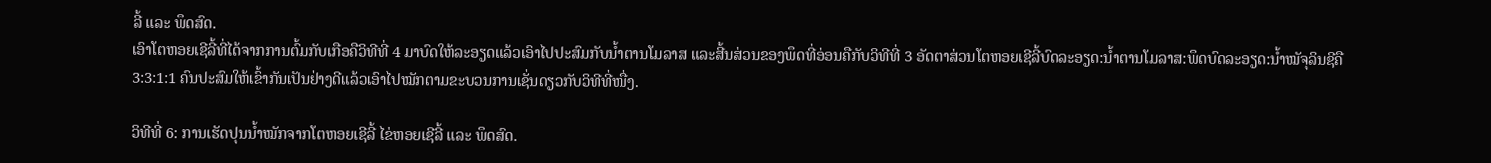ລີ້ ແລະ ພຶດສົດ.
ເອົາໂຕຫອຍເຊີລີ້ທີ່ໄດ້ຈາກການຕົ້ມກັບເກືອຄືວິທີທີ່ 4 ມາບົດໃຫ້ລະອຽດແລ້ວເອົາໄປປະສົມກັບນໍ້າຕານໂມລາສ ແລະສີ້ນສ່ວນຂອງພຶດທີ່ອ່ອນຄືກັບວິທີທີ່ 3 ອັດຕາສ່ວນໂຕຫອຍເຊີລີ້ບົດລະອຽດ:ນ້ຳຕານໂມລາສ:ພຶດບົດລະອຽດ:ນ້ຳໝັຈຸລິນຊີຄື 3:3:1:1 ຄົນປະສົມໃຫ້ເຂົ້າກັນເປັນຢ່າງດີແລ້ວເອົາໄປໝັກຕາມຂະບວນການເຊັ່ນດຽວກັບວິທີທີ່ໜື່ງ.

ວິທີທີ່ 6: ການເຮັດປຸນນ້ຳໝັກຈາກໂຕຫອຍເຊີລີ້ ໄຂ່ຫອຍເຊີລີ້ ແລະ ພຶດສົດ.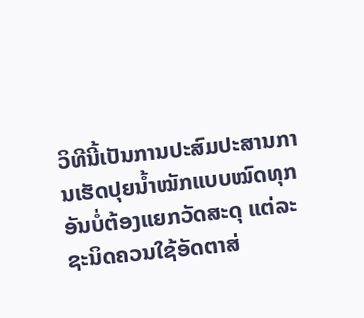ວິທີນີ້ເປັນການປະສົມປະສານການເຮັດປຸຍນໍ້າໝັກແບບໝົດທຸກອັນບໍ່ຕ້ອງແຍກວັດສະດຸ ແຕ່ລະຊະນິດຄວນໃຊ້ອັດຕາສ່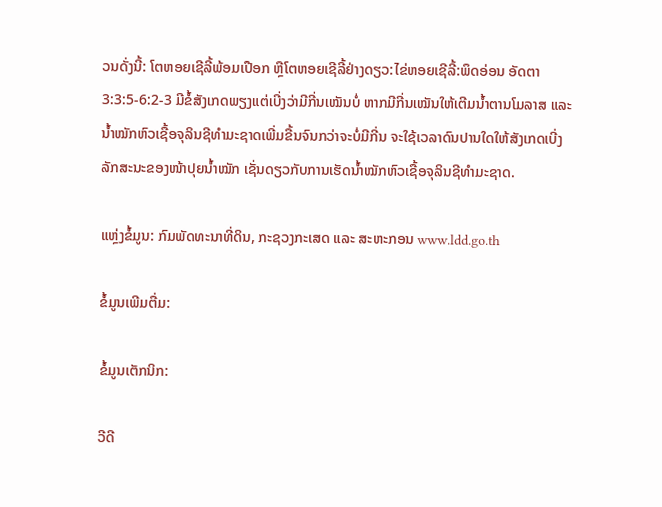ວນດັ່ງນີ້: ໂຕຫອຍເຊີລີ້ພ້ອມເປືອກ ຫຼືໂຕຫອຍເຊີລີ້ຢ່າງດຽວ:ໄຂ່ຫອຍເຊີລີ້:ພຶດອ່ອນ ອັດຕາ 3:3:5-6:2-3 ມີຂໍ້ສັງເກດພຽງແຕ່ເບີ່ງວ່າມີກີ່ນເໝັນບໍ່ ຫາກມີກີ່ນເໝັນໃຫ້ເຕີມນ້ຳຕານໂມລາສ ແລະນ້ຳໝັກຫົວເຊື້ອຈຸລິນຊີທຳມະຊາດເພີ່ມຂື້ນຈົນກວ່າຈະບໍ່ມີກີ່ນ ຈະໃຊ້ເວລາດົນປານໃດໃຫ້ສັງເກດເບີ່ງລັກສະນະຂອງໜ້າປຸຍນ້ຳໝັກ ເຊັ່ນດຽວກັບການເຮັດນ້ຳໝັກຫົວເຊື້ອຈຸລິນຊີທຳມະຊາດ.

ແຫຼ່ງຂໍ້ມູນ: ກົມພັດທະນາທີ່ດິນ, ກະຊວງກະເສດ ແລະ ສະຫະກອນ www.ldd.go.th

ຂໍ້ມູນເພີມຕື່ມ:

ຂໍ້ມູນເຕັກນິກ:

ວີດີ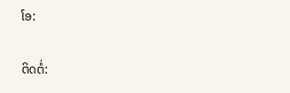ໂອ:

ຕິດຕໍ່: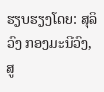ຮຽບຮຽງໂດຍ: ສຸລິວົງ ກອງມະນີວົງ, ສູ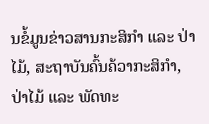ນຂໍ້ມູນຂ່າວສານກະສິກຳ ແລະ ປ່າໄມ້, ສະຖາບັນຄົ້ນຄ້ວາກະສິກຳ, ປ່າໄມ້ ແລະ ພັດທະ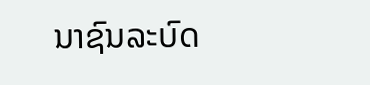ນາຊົນລະບົດ